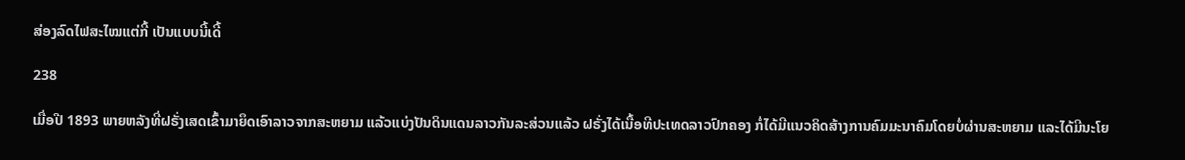ສ່ອງລົດໄຟສະໄໝແຕ່ກີ້ ເປັນແບບນີ້ເດີ້

238

ເມື່ອປີ 1893 ພາຍຫລັງທີ່ຝຣັ່ງເສດເຂົ້າມາຍຶດເອົາລາວຈາກສະຫຍາມ ແລ້ວແບ່ງປັນດິນແດນລາວກັນລະສ່ວນແລ້ວ ຝຣັ່ງໄດ້ເນື້ອທີປະເທດລາວປົກຄອງ ກໍ່ໄດ້ມີແນວຄິດສ້າງການຄົມມະນາຄົມໂດຍບໍ່ຜ່ານສະຫຍາມ ແລະໄດ້ມີນະໂຍ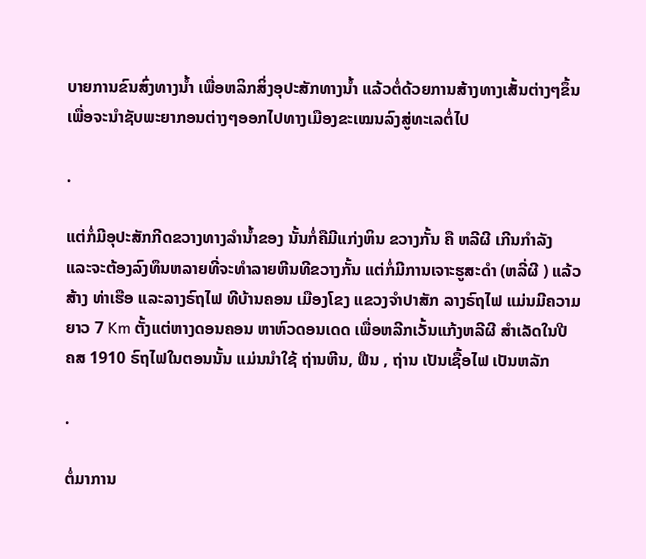ບາຍການຂົນສົ່ງທາງນ້ຳ ເພື່ອຫລິກສິ່ງອຸປະສັກທາງນ້ຳ ແລ້ວຕໍ່ດ້ວຍການສ້າງທາງເສັ້ນຕ່າງໆຂຶ້ນ ເພື່ອຈະນຳຊັບພະຍາກອນຕ່າງໆອອກໄປທາງເມືອງຂະເໝນລົງສູ່ທະເລຕໍ່ໄປ

.

ແຕ່ກໍ່ມີອຸປະສັກກີດຂວາງທາງລຳນ້ຳຂອງ ນັ້ນກໍ່ຄືມີແກ່ງຫິນ ຂວາງກັ້ນ ຄື ຫລີຜີ ເກີນກຳລັງ ແລະຈະຕ້ອງລົງທຶນຫລາຍທີ່ຈະທຳລາຍຫີນທີຂວາງກັ້ນ ແຕ່ກໍ່ມີການເຈາະຮູສະດຳ (ຫລີ່ຜີ ) ແລ້ວສ້າງ ທ່າເຮືອ ແລະລາງຣົຖໄຟ ທີບ້ານຄອນ ເມືອງໂຂງ ແຂວງຈຳປາສັກ ລາງຣົຖໄຟ ແມ່ນມີຄວາມຍາວ 7 Km ຕັ້ງແຕ່ຫາງດອນຄອນ ຫາຫົວດອນເດດ ເພື່ອຫລີກເວັ້ນແກ້ງຫລີຜີ ສຳເລັດໃນປີ ຄສ 1910 ຣົຖໄຟໃນຕອນນັ້ນ ແມ່ນນຳໃຊ້ ຖ່ານຫີນ, ຟືນ , ຖ່ານ ເປັນເຊື້ອໄຟ ເປັນຫລັກ

.

ຕໍ່ມາການ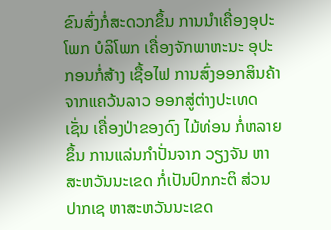ຂົນສົ່ງກໍ່ສະດວກຂຶ້ນ ການນຳເຄື່ອງອຸປະໂພກ ບໍລິໂພກ ເຄື່ອງຈັກພາຫະນະ ອຸປະກອນກໍ່ສ້າງ ເຊື້ອໄຟ ການສົ່ງອອກສິນຄ້າຈາກແຄວ້ນລາວ ອອກສູ່ຕ່າງປະເທດ ເຊັ່ນ ເຄື່ອງປ່າຂອງດົງ ໄມ້ທ່ອນ ກໍ່ຫລາຍຂຶ້ນ ການແລ່ນກຳປັ່ນຈາກ ວຽງຈັນ ຫາສະຫວັນນະເຂດ ກໍ່ເປັນປົກກະຕິ ສ່ວນ ປາກເຊ ຫາສະຫວັນນະເຂດ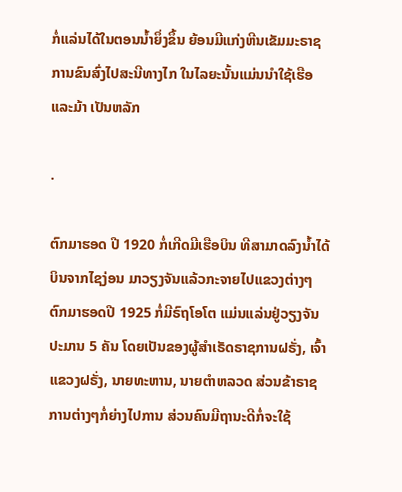ກໍ່ແລ່ນໄດ້ໃນຕອນນ້ຳຍຶ່ງຂຶ້ນ ຍ້ອນມີແກ່ງຫີນເຂັມມະຣາຊ ການຂົນສົ່ງໄປສະນີທາງໄກ ໃນໄລຍະນັ້ນແມ່ນນຳໃຊ້ເຮືອ ແລະມ້າ ເປັນຫລັກ

.

ຕົກມາຮອດ ປີ 1920 ກໍ່ເກີດມີເຮືອບິນ ທີສາມາດລົງນ້ຳໄດ້ ບິນຈາກໄຊງ່ອນ ມາວຽງຈັນແລ້ວກະຈາຍໄປແຂວງຕ່າງໆ ຕົກມາຮອດປີ 1925 ກໍ່ມີຣົຖໂອໂຕ ແມ່ນແລ່ນຢູ່ວຽງຈັນ ປະມານ 5 ຄັນ ໂດຍເປັນຂອງຜູ້ສຳເຣັດຣາຊການຝຣັ່ງ, ເຈົ້າແຂວງຝຣັ່ງ, ນາຍທະຫານ, ນາຍຕຳຫລວດ ສ່ວນຂ້າຣາຊການຕ່າງໆກໍ່ຍ່າງໄປການ ສ່ວນຄົນມີຖານະດີກໍ່ຈະໃຊ້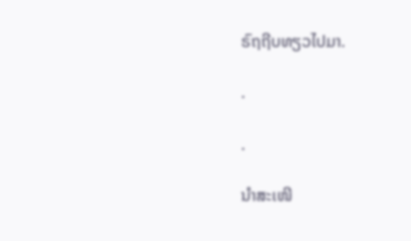ຣົຖຖີບທຽວໄປມາ.

.

.

ນຳສະເໜີ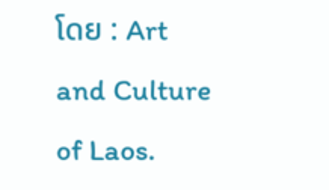ໂດຍ : Art and Culture of Laos.